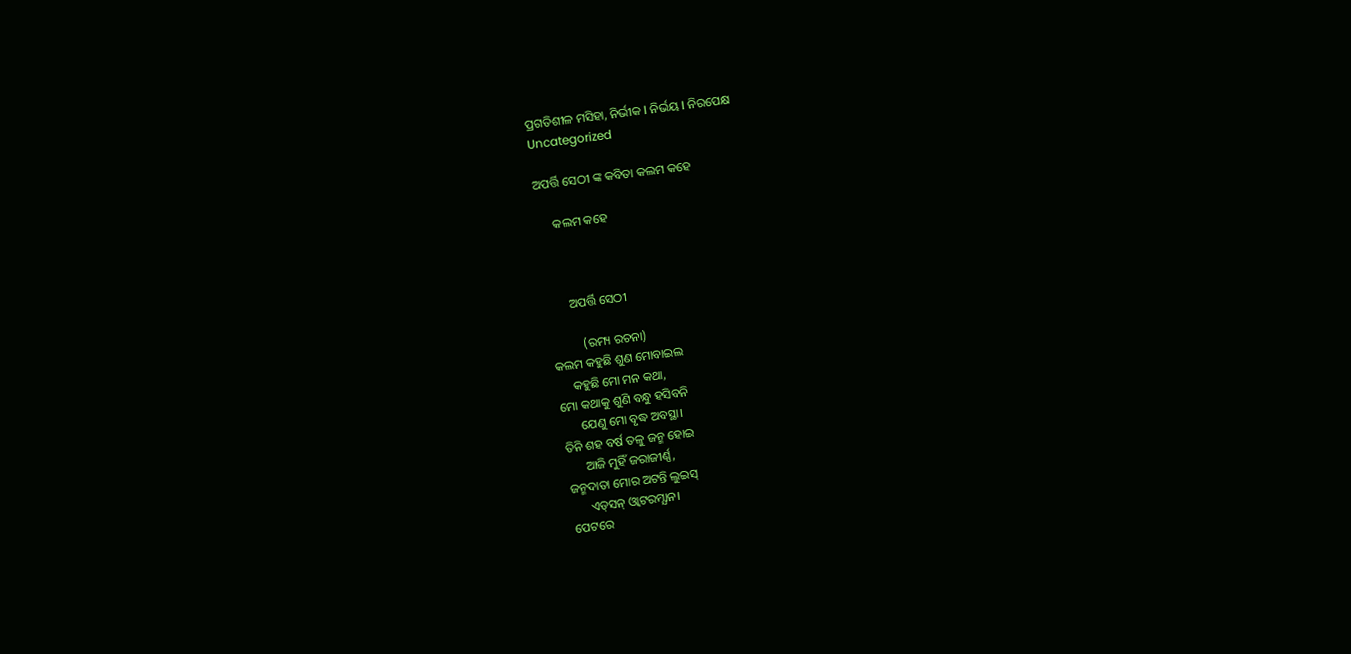ପ୍ରଗତିଶୀଳ ମସିହା, ନିର୍ଭୀକ I ନିର୍ଭୟ I ନିରପେକ୍ଷ
Uncategorized

ଅପର୍ତ୍ତି ସେଠୀ ଙ୍କ କବିତା କଲମ କହେ

     କଲମ କହେ



       ଅପର୍ତ୍ତି ସେଠୀ

          (ରମ୍ୟ ରଚନା)
କଲମ କହୁଛି ଶୁଣ ମୋବାଇଲ
     କହୁଛି ମୋ ମନ କଥା,
ମୋ କଥାକୁ ଶୁଣି ବନ୍ଧୁ ହସିବନି
      ଯେଣୁ ମୋ ବୃଦ୍ଧ ଅବସ୍ଥା।
ତିନି ଶହ ବର୍ଷ‌ ତଳୁ ଜନ୍ମ ହୋଇ
      ଆଜି ମୁହିଁ ଜରାଜୀର୍ଣ୍ଣ,
ଜନ୍ମଦାତା ମୋର ଅଟନ୍ତି ଲୁଇସ୍
      ଏଡ୍‌ସନ୍ ଓ୍ଵାଟରମ୍ଯାନ।
ପେଟରେ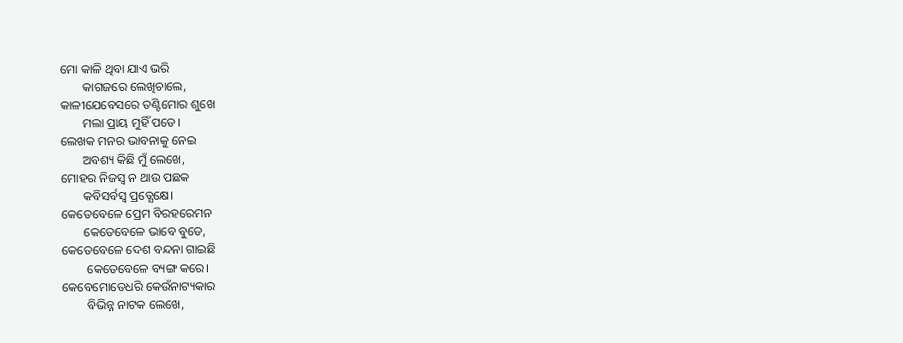ମୋ କାଳି ଥିବା‌ ଯାଏ ଭରି
       କାଗଜରେ ଲେଖିଚାଲେ,
କାଳୀଯେବେସରେ ତଣ୍ଟିମୋର ଶୁଖେ
       ମଲା ପ୍ରାୟ ମୁହିଁ ପଡେ।
ଲେଖକ ମନର ଭାବନାକୁ ନେଇ
       ଅବଶ୍ୟ କିଛି ମୁଁ ଲେଖେ,
ମୋହର ନିଜସ୍ଵ ନ ଥାଉ ପଛକ
       କବିସର୍ବସ୍ବ ପ୍ରତ୍ଯେକ୍ଷେ।
କେତେବେଳେ ପ୍ରେମ ବିରହରେମନ
       କେତେବେଳେ ଭାବେ ବୁଡେ,
କେତେବେଳେ ଦେଶ ବନ୍ଦନା ଗାଇଛି
        କେତେବେଳେ ବ୍ୟଙ୍ଗ କରେ।
କେବେମୋତେଧରି କେଉଁନାଟ୍ୟକାର
        ବିଭିନ୍ନ ନାଟକ ଲେଖେ,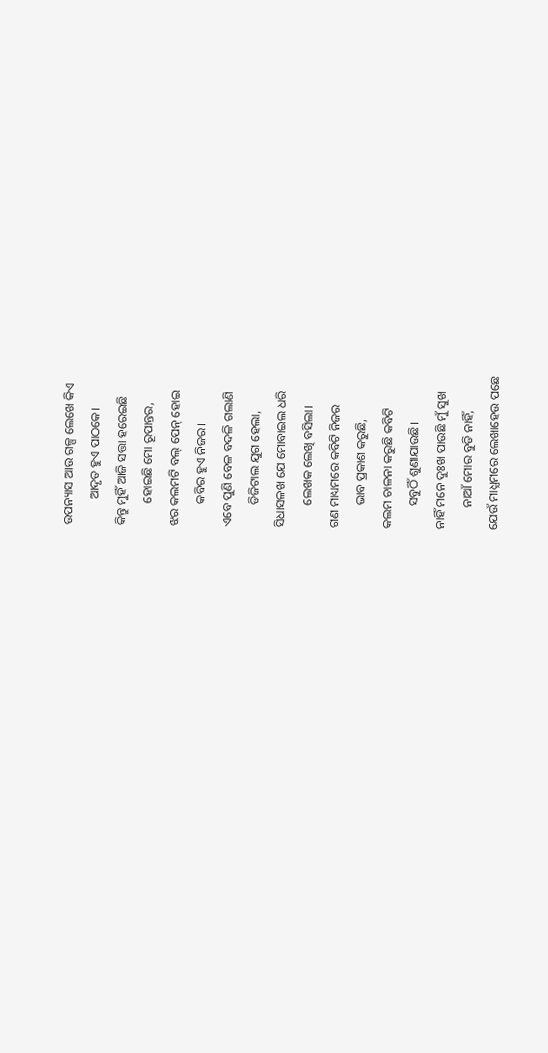ଉପନ୍ୟାସ ଆଉ ଗଳ୍ପ ଲେଖେ କିଏ
        ଆଦୃତ ହୁଏ ପାଠକେ।
କିନ୍ତୁ ମୁହିଁ ଆଜି ସତ୍ତା ହରେଇଛି
       ହୋଇଛି ମୋ ରୂପାନ୍ତର,
ଝର କଲମଟି ବଲ୍ ପେନ୍ ହୋଇ
       କବିର ହୁଏ ନିଜର।
ଏବେ ପୁଣି ବେଳ ବଦଳି ଗଲାଣି
       ଡିଜିଟାଲ ଯୁଗ ହେଲା,
ସିଧାସଳଖ ଯେ ମୋବାଇଲ ଧରି
       ଲେଖକ ଲେଖି ବସିଲା।
ଗଣ ମାଧ୍ୟମରେ କବିଟି ନିଜର
       ଭାବ ପ୍ରକାଶ କରୁଛି,
କଲମ ଚାଳନା କରୁଛି କବିଟି
       ସବୁଠିଁ ଶୁଣାଯାଉଛି।
ନାହିଁ ମନେ ଦୁଃଖ ପାଉଛି ମୁଁ ସୁଖ
       ନାଆଁ ମୋର ବୁଡି ନାହିଁ,
ଯେଉଁ ମାଧ୍ଯମରେ ଲେଖାହେଉ ପଛେ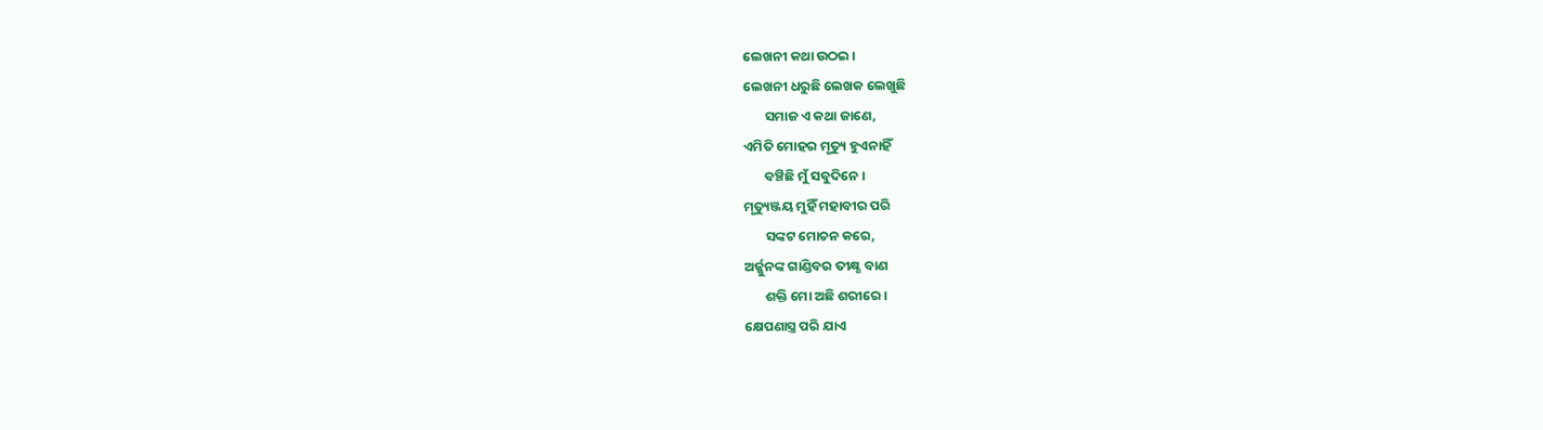ଲେଖନୀ କଥା ଉଠ‌ଇ।
ଲେଖନୀ ଧରୁଛି ଲେଖକ ଲେଖୁଛି
       ସମାଜ ଏ କଥା ଜାଣେ,
ଏମିତି ମୋହର ମୃତ୍ୟୁ ହୁଏନାହିଁ
       ବଞ୍ଚିଛି ମୁଁ ସବୁଦିନେ।
ମୃତ୍ୟୁଞ୍ଜୟ ମୁହିଁ ମହାବୀର ପରି
       ସଙ୍କଟ ମୋଚନ କରେ,
ଅର୍ଜ୍ଜୁନଙ୍କ ଗାଣ୍ଡିବର ତୀକ୍ଷ୍ଣ ବାଣ
       ଶକ୍ତି ମୋ ଅଛି ଶରୀରେ।
କ୍ଷେପଣାସ୍ତ୍ର ପରି ଯାଏ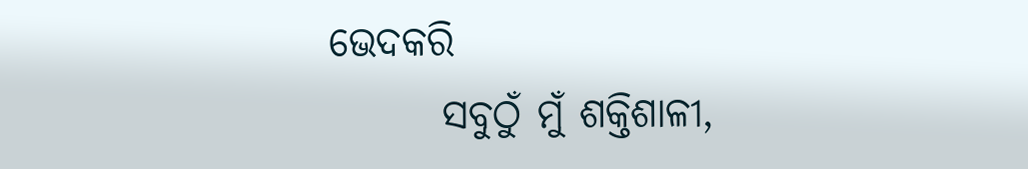ଭେଦକରି
       ସବୁଠୁଁ ମୁଁ ଶକ୍ତିଶାଳୀ,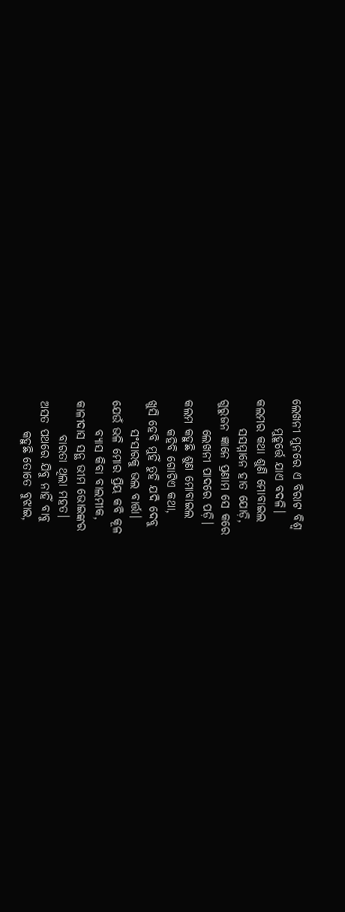ଲେଖନୀ ମୁନରେ ଏ ବିରାଟ ବିଶ୍ଵ
      ମୁହୂର୍ତ୍ତେ ଯାଏ ବଦଳି।
କଲମର କଥା ଶୁଣି ମୋବାଇଲ
      ସସମ୍ମାନେ ହାତ ଯୋଡ଼ି,
ଗୁରୁଜନ ଜ୍ଞାନେ ପ୍ରଣାମ ସେ କରେ
      ଲେଖନୀ ପାଦରେ ପଡ଼ି।
କଲମ କହୁଛି ଶୁଣ ମୋବାଇଲ
      କହିବି ଗୋଟିଏ କଥା,
ଖୁସି ହେବି ମୁହିଁ ତୁହି ଯଦି ଦେବୁ
      ସଂସାରକୁ ଭଲ ବାର୍ତ୍ତା।
ଯେଉଁ ଭଳି ମୋର ପ୍ରିୟ କବି କୂଳ
      ବ୍ଯାସ କିବା ବାଲମୀକ,
କାଳୀଦାସ ସନ୍ଥ ଭୀମ ଭୋଇଙ୍କର
       ବାରତା ଥିଲା ମହତ।
ଅସତ‌ ପଥରେ ଯିବୁ ନାହିଁ ବାବୁ
      କହୁଛି ତୋତେ ବୁଝାଇ,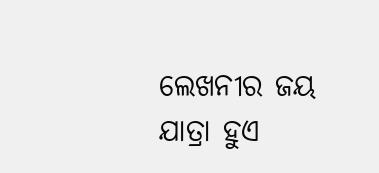ଲେଖନୀର ଜୟ ଯାତ୍ରା ହୁଏ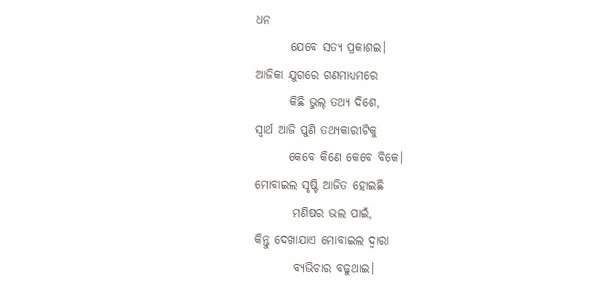ଧନ
       ଯେବେ ସତ୍ୟ ପ୍ରକାଶ‌ଇ।
ଆଜିକା ଯୁଗରେ ଗଣମାଧ୍ୟମରେ
       କିଛି ଭୁଲ୍ ତଥ୍ୟ ଦିଶେ,
ସ୍ଵାର୍ଥ ଆଜି ପୁଣି ତଥ୍ଯକାରୀଟିକୁ
       କେବେ କିଣେ କେବେ ବିକେ।
ମୋବାଇଲ ସୃଷ୍ଟି ଆଜିତ ହୋଇଛି
        ମଣିଷର ଭଲ ପାଇଁ,
କିନ୍ତୁ ଦେଖାଯାଏ ମୋବାଇଲ ଦ୍ଵାରା
        ବ୍ୟଭିଚାର ବଢୁଥାଇ।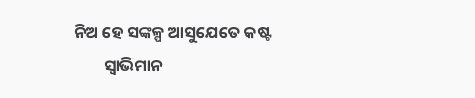ନିଅ ହେ ସଙ୍କଳ୍ପ ଆସୁଯେତେ କଷ୍ଟ
        ସ୍ବାଭିମାନ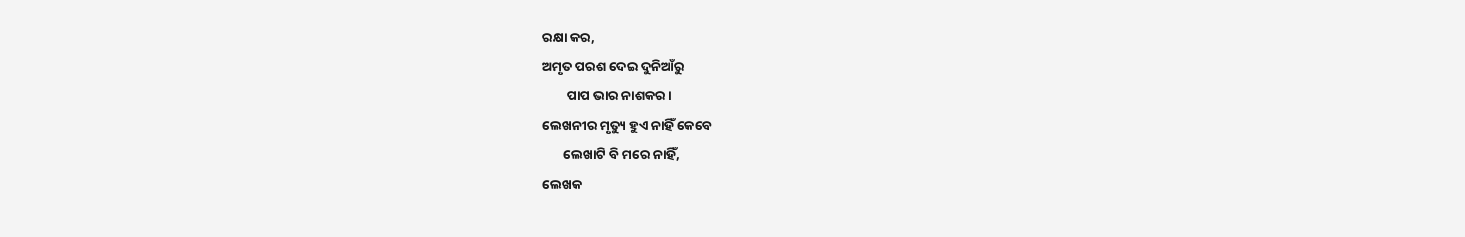ରକ୍ଷା କର,
ଅମୃତ ପରଶ ଦେଇ ଦୁନିଆଁରୁ
        ପାପ ଭାର ନାଶକର।
ଲେଖନୀର ମୃତ୍ୟୁ ହୁଏ ନାହିଁ କେବେ
       ଲେଖାଟି ବି ମରେ ନାହିଁ,
ଲେଖକ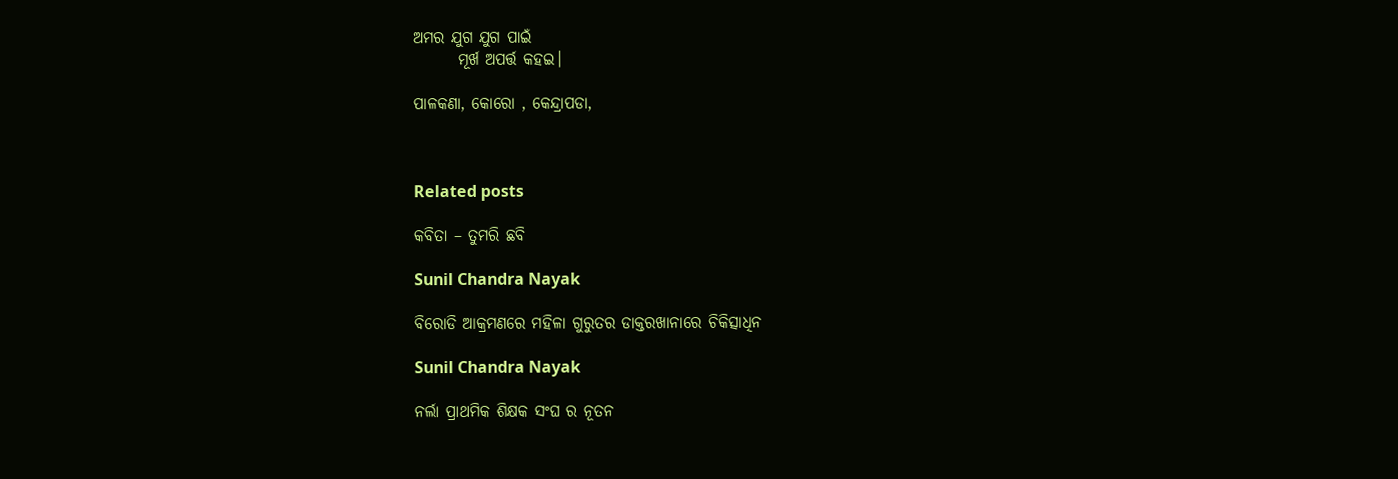ଅମର ଯୁଗ ଯୁଗ ପାଇଁ
       ମୂର୍ଖ ଅପର୍ତ୍ତ କହ‌ଇ।

ପାଳକଣା‌, କୋରୋ‌ ‌, କେନ୍ଦ୍ରାପଡା,



Related posts

କବିତା – ତୁମରି ଛବି

Sunil Chandra Nayak

ବିରୋଡି ଆକ୍ରମଣରେ ମହିଳା ଗୁରୁତର ଡାକ୍ତରଖାନାରେ ଚିକିତ୍ସାଧିନ

Sunil Chandra Nayak

ନର୍ଲା ପ୍ରାଥମିକ ଶିକ୍ଷକ ସଂଘ ର ନୂତନ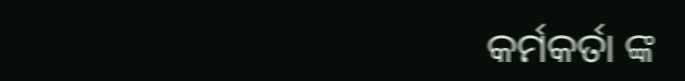କର୍ମକର୍ତା ଙ୍କ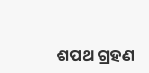ଶପଥ ଗ୍ରହଣ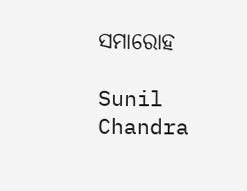ସମାରୋହ

Sunil Chandra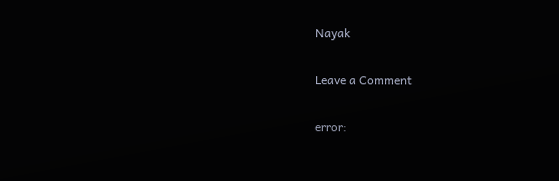Nayak

Leave a Comment

error: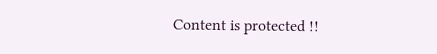Content is protected !!